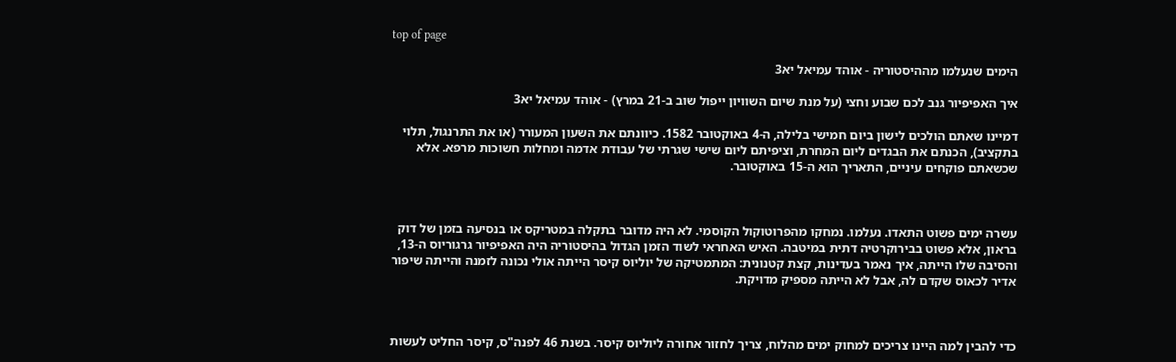top of page

הימים שנעלמו מההיסטוריה - אוהד עמיאל יא3

איך האפיפיור גנב לכם שבוע וחצי (על מנת שיום השוויון ייפול שוב ב-21 במרץ) - אוהד עמיאל יא3

דמיינו שאתם הולכים לישון ביום חמישי בלילה, ה-4 באוקטובר 1582. כיוונתם את השעון המעורר (או את התרנגול, תלוי בתקציב), הכנתם את הבגדים ליום המחרת, וציפיתם ליום שישי שגרתי של עבודת אדמה ומחלות חשוכות מרפא. אלא שכשאתם פוקחים עיניים, התאריך הוא ה-15 באוקטובר.



עשרה ימים פשוט התאדו. נעלמו. נמחקו מהפרוטוקול הקוסמי. לא היה מדובר בתקלה במטריקס או בנסיעה בזמן של דוק בראון, אלא פשוט בבירוקרטיה דתית במיטבה. האיש האחראי לשוד הזמן הגדול בהיסטוריה היה האפיפיור גרגוריוס ה-13, והסיבה שלו הייתה, איך נאמר בעדינות, קצת קטנונית: המתמטיקה של יוליוס קיסר הייתה אולי נכונה לזמנה והייתה שיפור אדיר לכאוס שקדם לה, אבל לא הייתה מספיק מדויקת.



כדי להבין למה היינו צריכים למחוק ימים מהלוח, צריך לחזור אחורה ליוליוס קיסר. בשנת 46 לפנה"ס, קיסר החליט לעשות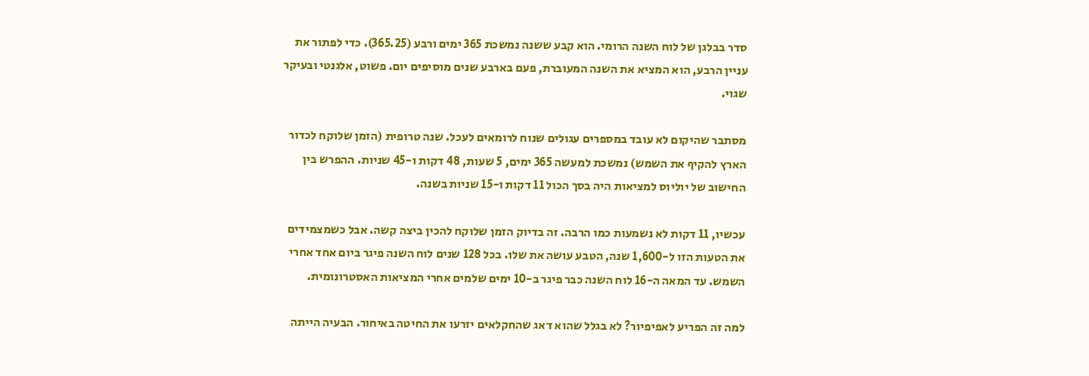סדר בבלגן של לוח השנה הרומי. הוא קבע ששנה נמשכת 365 ימים ורבע (365.25). כדי לפתור את עניין הרבע, הוא המציא את השנה המעוברת, פעם בארבע שנים מוסיפים יום. פשוט, אלגנטי ובעיקר שגוי.

מסתבר שהיקום לא עובד במספרים עגולים שנוח לרומאים לעכל. שנה טרופית (הזמן שלוקח לכדור הארץ להקיף את השמש) נמשכת למעשה 365 ימים, 5 שעות, 48 דקות ו-45 שניות. ההפרש בין החישוב של יוליוס למציאות היה בסך הכול 11 דקות ו-15 שניות בשנה.

עכשיו, 11 דקות לא נשמעות כמו הרבה. זה בדיוק הזמן שלוקח להכין ביצה קשה. אבל כשמצמידים את הטעות הזו ל-1,600 שנה, הטבע עושה את שלו. בכל 128 שנים לוח השנה פיגר ביום אחד אחרי השמש. עד המאה ה-16 לוח השנה כבר פיגר ב-10 ימים שלמים אחרי המציאות האסטרונומית.

למה זה הפריע לאפיפיור? לא בגלל שהוא דאג שהחקלאים יזרעו את החיטה באיחור. הבעיה הייתה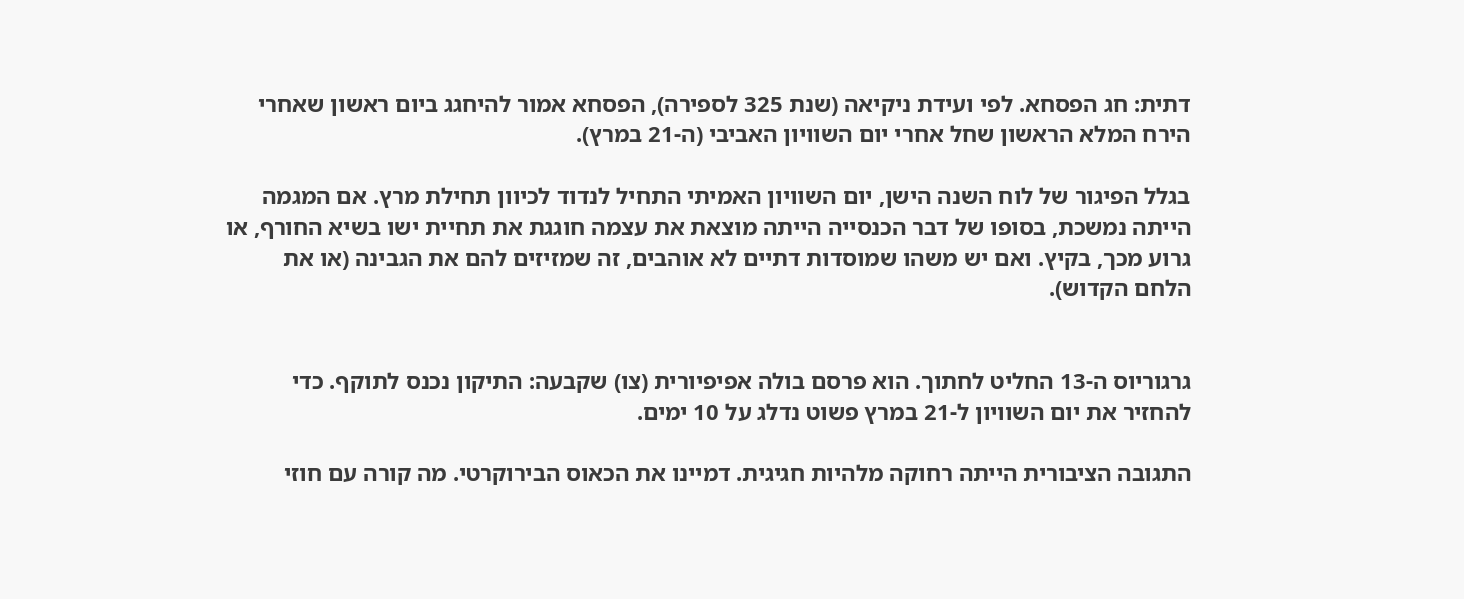דתית: חג הפסחא. לפי ועידת ניקיאה (שנת 325 לספירה), הפסחא אמור להיחגג ביום ראשון שאחרי הירח המלא הראשון שחל אחרי יום השוויון האביבי (ה-21 במרץ).

בגלל הפיגור של לוח השנה הישן, יום השוויון האמיתי התחיל לנדוד לכיוון תחילת מרץ. אם המגמה הייתה נמשכת, בסופו של דבר הכנסייה הייתה מוצאת את עצמה חוגגת את תחיית ישו בשיא החורף, או גרוע מכך, בקיץ. ואם יש משהו שמוסדות דתיים לא אוהבים, זה שמזיזים להם את הגבינה (או את הלחם הקדוש).


גרגוריוס ה-13 החליט לחתוך. הוא פרסם בולה אפיפיורית (צו) שקבעה: התיקון נכנס לתוקף. כדי להחזיר את יום השוויון ל-21 במרץ פשוט נדלג על 10 ימים.

התגובה הציבורית הייתה רחוקה מלהיות חגיגית. דמיינו את הכאוס הבירוקרטי. מה קורה עם חוזי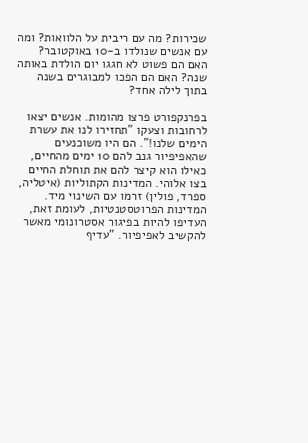שכירות? מה עם ריבית על הלוואות? ומה עם אנשים שנולדו ב-10 באוקטובר? האם הם פשוט לא חגגו יום הולדת באותה שנה? האם הם הפכו למבוגרים בשנה בתוך לילה אחד?

בפרנקפורט פרצו מהומות. אנשים יצאו לרחובות וצעקו "תחזירו לנו את עשרת הימים שלנו!". הם היו משוכנעים שהאפיפיור גנב להם 10 ימים מהחיים, כאילו הוא קיצר להם את תוחלת החיים בצו אלוהי. המדינות הקתוליות (איטליה, ספרד, פולין) זרמו עם השינוי מיד. המדינות הפרוטסטנטיות, לעומת זאת, העדיפו להיות בפיגור אסטרונומי מאשר להקשיב לאפיפיור. "עדיף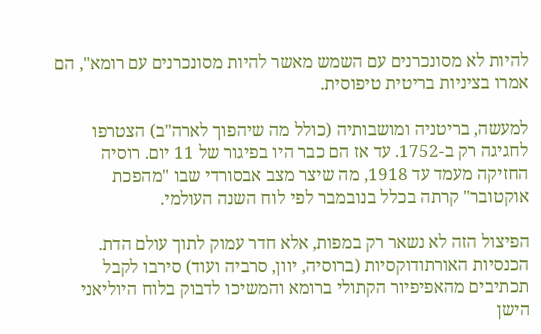להיות לא מסונכרנים עם השמש מאשר להיות מסונכרנים עם רומא", הם אמרו בציניות בריטית טיפוסית.

למעשה, בריטניה ומושבותיה (כולל מה שיהפוך לארה"ב) הצטרפו לחגיגה רק ב-1752. עד אז הם כבר היו בפיגור של 11 יום. רוסיה החזיקה מעמד עד 1918, מה שיצר מצב אבסורדי שבו "מהפכת אוקטובר" קרתה בכלל בנובמבר לפי לוח השנה העולמי.

הפיצול הזה לא נשאר רק במפות, אלא חדר עמוק לתוך עולם הדת. הכנסיות האורתודוקסיות (ברוסיה, יוון, סרביה ועוד) סירבו לקבל תכתיבים מהאפיפיור הקתולי ברומא והמשיכו לדבוק בלוח היוליאני הישן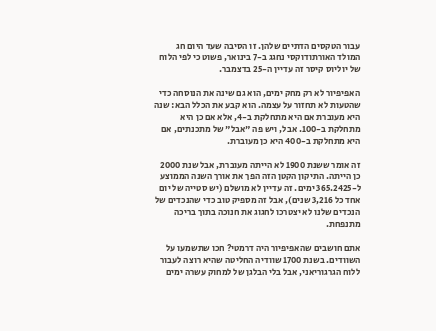עבור הטקסים הדתיים שלהן. זו הסיבה שעד היום חג המולד האורתודוקסי נחגג ב-7 בינואר, פשוט כי לפי הלוח של יוליוס קיסר זה עדיין ה-25 בדצמבר.

האפיפיור לא רק מחק ימים, הוא גם שינה את הנוסחה כדי שהטעות לא תחזור על עצמה. הוא קבע את הכלל הבא: שנה היא מעוברת אם היא מתחלקת ב-4, אלא אם כן היא מתחלקת ב-100. אבל, ויש פה "אבל" של מתכנתים, אם היא מתחלקת ב-400 היא כן מעוברת.

זה אומר ששנת 1900 לא הייתה מעוברת, אבל שנת 2000 כן הייתה. התיקון הקטן הזה הפך את אורך השנה הממוצע ל-365.2425 ימים. זה עדיין לא מושלם (יש סטייה של יום אחד כל 3,216 שנים), אבל זה מספיק טוב כדי שהנכדים של הנכדים שלנו לא יצטרכו לחגוג את חנוכה בתוך בריכה מתנפחת.

אתם חושבים שהאפיפיור היה דרמטי? חכו שתשמעו על השוודים. בשנת 1700 שוודיה החליטה שהיא רוצה לעבור ללוח הגרגוריאני, אבל בלי הבלגן של למחוק עשרה ימים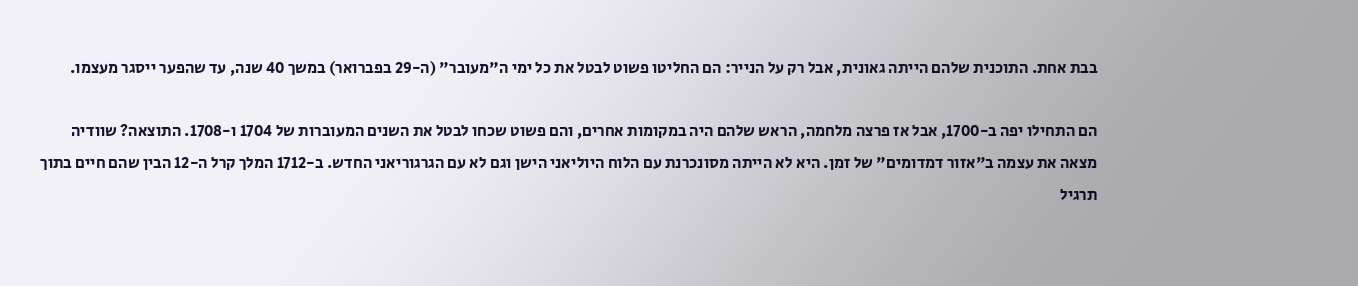בבת אחת. התוכנית שלהם הייתה גאונית, אבל רק על הנייר: הם החליטו פשוט לבטל את כל ימי ה"מעובר" (ה-29 בפברואר) במשך 40 שנה, עד שהפער ייסגר מעצמו.

הם התחילו יפה ב-1700, אבל אז פרצה מלחמה, הראש שלהם היה במקומות אחרים, והם פשוט שכחו לבטל את השנים המעוברות של 1704 ו-1708. התוצאה? שוודיה מצאה את עצמה ב"אזור דמדומים" של זמן. היא לא הייתה מסונכרנת עם הלוח היוליאני הישן וגם לא עם הגרגוריאני החדש. ב-1712 המלך קרל ה-12 הבין שהם חיים בתוך תרגיל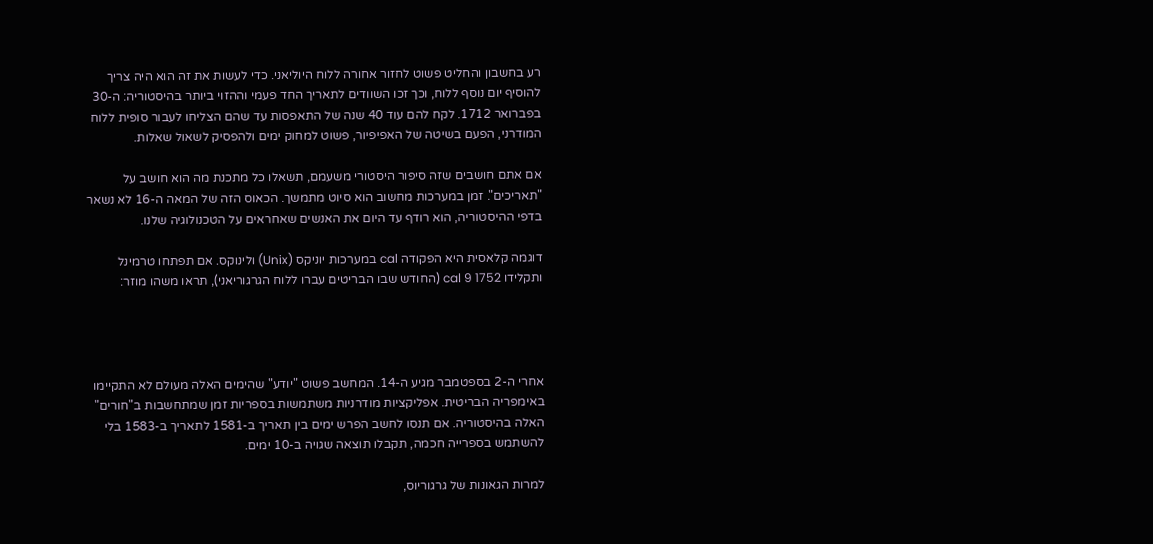רע בחשבון והחליט פשוט לחזור אחורה ללוח היוליאני. כדי לעשות את זה הוא היה צריך להוסיף יום נוסף ללוח, וכך זכו השוודים לתאריך החד פעמי וההזוי ביותר בהיסטוריה: ה-30 בפברואר 1712. לקח להם עוד 40 שנה של התאפסות עד שהם הצליחו לעבור סופית ללוח המודרני, הפעם בשיטה של האפיפיור, פשוט למחוק ימים ולהפסיק לשאול שאלות.

אם אתם חושבים שזה סיפור היסטורי משעמם, תשאלו כל מתכנת מה הוא חושב על "תאריכים". זמן במערכות מחשוב הוא סיוט מתמשך. הכאוס הזה של המאה ה-16 לא נשאר בדפי ההיסטוריה, הוא רודף עד היום את האנשים שאחראים על הטכנולוגיה שלנו.

דוגמה קלאסית היא הפקודה cal במערכות יוניקס (Unix) ולינוקס. אם תפתחו טרמינל ותקלידו cal 9 1752 (החודש שבו הבריטים עברו ללוח הגרגוריאני), תראו משהו מוזר:




אחרי ה-2 בספטמבר מגיע ה-14. המחשב פשוט "יודע" שהימים האלה מעולם לא התקיימו באימפריה הבריטית. אפליקציות מודרניות משתמשות בספריות זמן שמתחשבות ב"חורים" האלה בהיסטוריה. אם תנסו לחשב הפרש ימים בין תאריך ב-1581 לתאריך ב-1583 בלי להשתמש בספרייה חכמה, תקבלו תוצאה שגויה ב-10 ימים.

למרות הגאונות של גרגוריוס,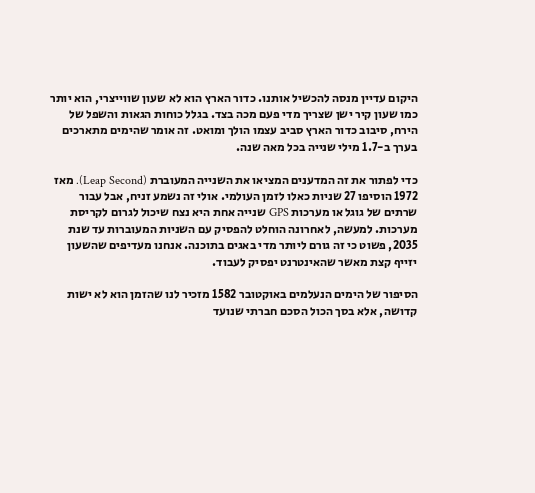היקום עדיין מנסה להכשיל אותנו. כדור הארץ הוא לא שעון שווייצרי, הוא יותר כמו שעון קיר ישן שצריך מדי פעם מכה בצד. בגלל כוחות הגאות והשפל של הירח, סיבוב כדור הארץ סביב עצמו הולך ומואט. זה אומר שהימים מתארכים בערך ב-1.7 מילי שנייה בכל מאה שנה.

כדי לפתור את זה המדענים המציאו את השנייה המעוברת (Leap Second). מאז 1972 הוסיפו 27 שניות כאלו לזמן העולמי. אולי זה נשמע זניח, אבל עבור שרתים של גוגל או מערכות GPS שנייה אחת היא נצח שיכול לגרום לקריסת מערכות. למעשה, לאחרונה הוחלט להפסיק עם השניות המעוברות עד שנת 2035, פשוט כי זה גורם ליותר מדי באגים בתוכנה. אנחנו מעדיפים שהשעון יזייף קצת מאשר שהאינטרנט יפסיק לעבוד.

הסיפור של הימים הנעלמים באוקטובר 1582 מזכיר לנו שהזמן הוא לא ישות קדושה, אלא בסך הכול הסכם חברתי שנועד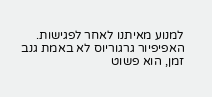למנוע מאיתנו לאחר לפגישות. האפיפיור גרגוריוס לא באמת גנב זמן, הוא פשוט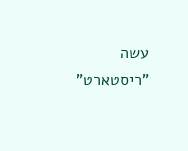עשה "ריסטארט"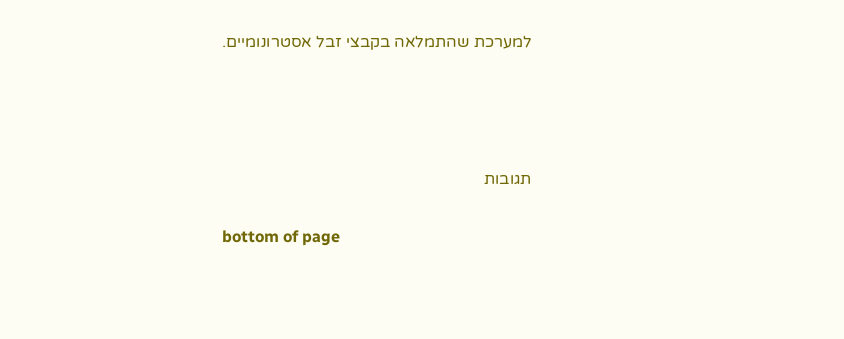למערכת שהתמלאה בקבצי זבל אסטרונומיים.






תגובות


bottom of page